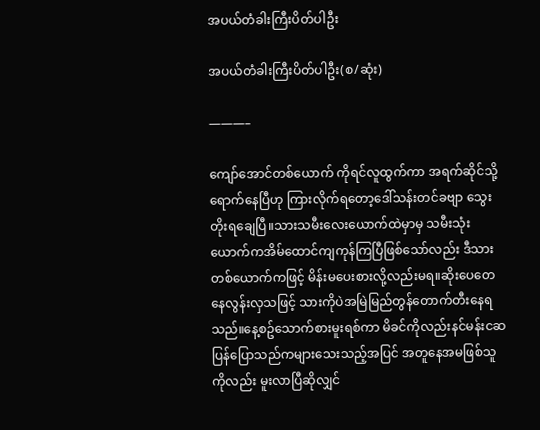အပယ်တံခါးကြီးပိတ်ပါဦး

အပယ်တံခါးကြီးပိတ်ပါဦး(စ/ဆုံး)

———–

ကျော်အောင်တစ်ယောက် ကိုရင်လူထွက်ကာ အရက်ဆိုင်သို့ရောက်နေပြီဟု ကြားလိုက်ရတော့ဒေါ်သန်းတင်ခဗျာ သွေးတိုးရချေပြီ။သားသမီးလေးယောက်ထဲမှာမှ သမီးသုံးယောက်ကအိမ်ထောင်ကျကုန်ကြပြီဖြစ်သော်လည်း ဒီသားတစ်ယောက်ကဖြင့် မိန်းမပေးစားလို့လည်းမရ။ဆိုးပေတေနေလွန်းလှသဖြင့် သားကိုပဲအမြဲမြည်တွန်တောက်တီးနေရသည်။နေ့စဥ်သောက်စားမူးရစ်ကာ မိခင်ကိုလည်းနင်မန်းငဆ ပြန်ပြောသည်ကများသေးသည့်အပြင် အတူနေအမဖြစ်သူကိုလည်း မူးလာပြီဆိုလျှင်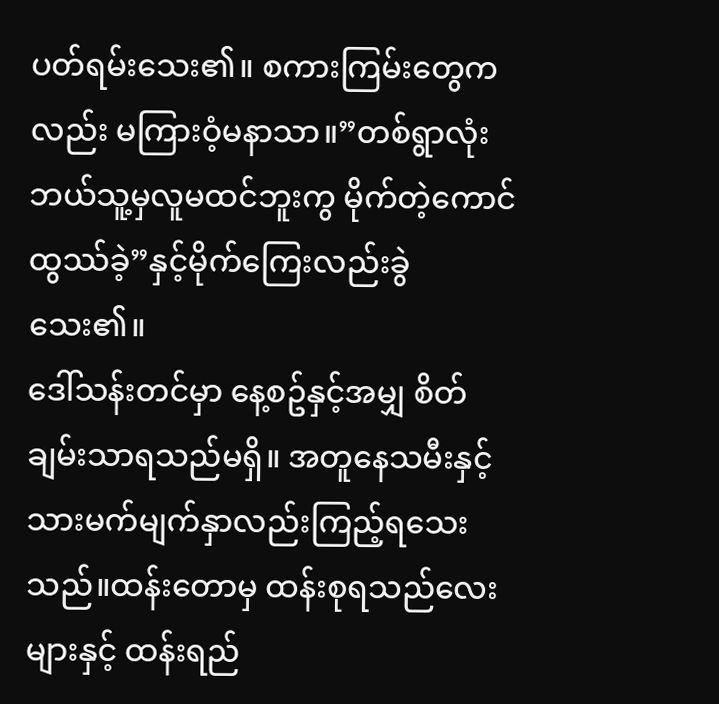ပတ်ရမ်းသေး၏။ စကားကြမ်းတွေကလည်း မကြားဝံ့မနာသာ။”တစ်ရွာလုံး ဘယ်သူ့မှလူမထင်ဘူးကွ မိုက်တဲ့ကောင်ထွဿ်ခဲ့”နှင့်မိုက်ကြေးလည်းခွဲသေး၏။
ဒေါ်သန်းတင်မှာ နေ့စဥ်နှင့်အမျှ စိတ်ချမ်းသာရသည်မရှိ။ အတူနေသမီးနှင့် သားမက်မျက်နှာလည်းကြည့်ရသေးသည်။ထန်းတောမှ ထန်းစုရသည်လေးများနှင့် ထန်းရည်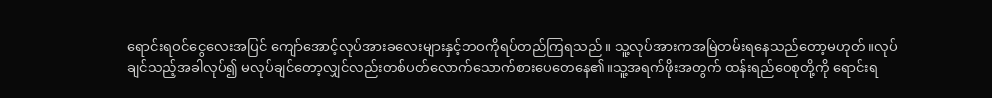ရောင်းရဝင်ငွေလေးအပြင် ကျော်အောင့်လုပ်အားခလေးများနှင့်ဘဝကိုရပ်တည်ကြရသည်။ သူ့လုပ်အားကအမြဲတမ်းရနေသည်တော့မဟုတ်။လုပ်ချင်သည့်အခါလုပ်၍ မလုပ်ချင်တော့လျှင်လည်းတစ်ပတ်လောက်သောက်စားပေတေနေ၏။သူ့အရက်ဖိုးအတွက် ထန်းရည်ဝေစုတို့ကို ရောင်းရ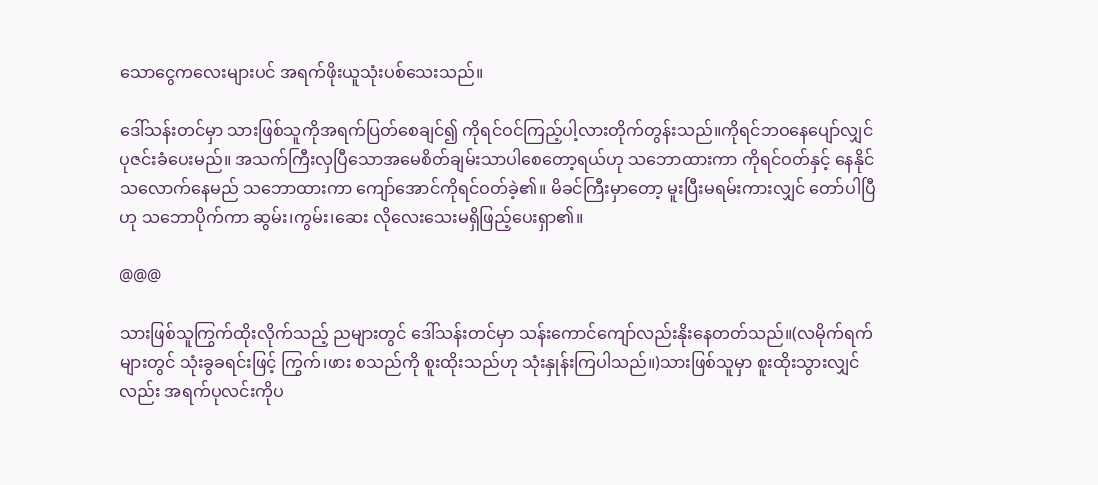သောငွေကလေးများပင် အရက်ဖိုးယူသုံးပစ်သေးသည်။

ဒေါ်သန်းတင်မှာ သားဖြစ်သူကိုအရက်ပြတ်စေချင်၍ ကိုရင်ဝင်ကြည့်ပါ့လားတိုက်တွန်းသည်။ကိုရင်ဘဝနေပျော်လျှင် ပုဇင်းခံပေးမည်။ အသက်ကြီးလှပြီသောအမေစိတ်ချမ်းသာပါစေတော့ရယ်ဟု သဘောထားကာ ကိုရင်ဝတ်နှင့် နေနိုင်သလောက်နေမည် သဘောထားကာ ကျော်အောင်ကိုရင်ဝတ်ခဲ့၏။ မိခင်ကြီးမှာတော့ မူးပြီးမရမ်းကားလျှင် တော်ပါပြီဟု သဘောပိုက်ကာ ဆွမ်း၊ကွမ်း၊ဆေး လိုလေးသေးမရှိဖြည့်ပေးရှာ၏။

@@@

သားဖြစ်သူကြွက်ထိုးလိုက်သည့် ညများတွင် ဒေါ်သန်းတင်မှာ သန်းကောင်ကျော်လည်းနိုးနေတတ်သည်။(လမိုက်ရက်များတွင် သုံးခွခရင်းဖြင့် ကြွက်၊ဖား စသည်ကို စူးထိုးသည်ဟု သုံးနှုန်းကြပါသည်။)သားဖြစ်သူမှာ စူးထိုးသွားလျှင်လည်း အရက်ပုလင်းကိုပ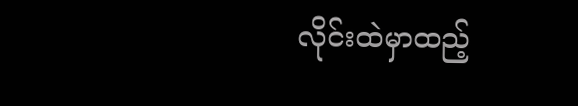လိုင်းထဲမှာထည့်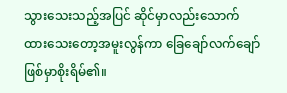သွားသေးသည့်အပြင် ဆိုင်မှာလည်းသောက်ထားသေးတော့အမူးလွန်ကာ ခြေချော်လက်ချော်ဖြစ်မှာစိုးရိမ်၏။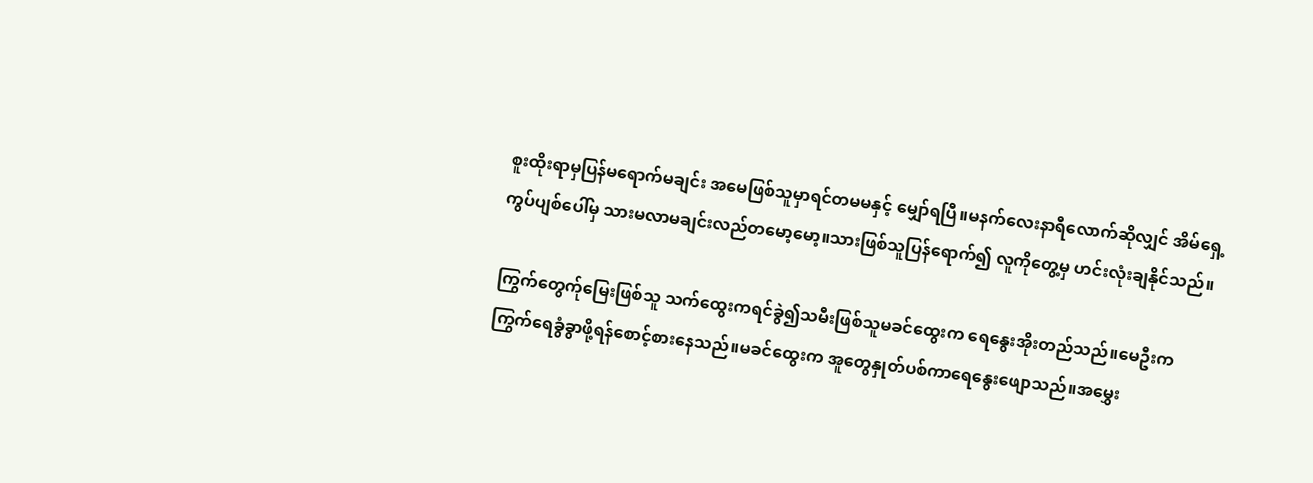စူးထိုးရာမှပြန်မရောက်မချင်း အမေဖြစ်သူမှာရင်တမမနှင့် မျှော်ရပြီ။မနက်လေးနာရီလောက်ဆိုလျှင် အိမ်ရှေ့ကွပ်ပျစ်ပေါ်မှ သားမလာမချင်းလည်တမော့မော့။သားဖြစ်သူပြန်ရောက်၍ လူကိုတွေ့မှ ဟင်းလုံးချနိုင်သည်။

ကြွက်တွေက်ုမြေးဖြစ်သူ သက်ထွေးကရင်ခွဲ၍သမီးဖြစ်သူမခင်ထွေးက ရေနွေးအိုးတည်သည်။မေဦးကကြွက်ရေခွံခွာဖို့ရန်စောင့်စားနေသည်။မခင်ထွေးက အူတွေနှုတ်ပစ်ကာရေနွေးဖျောသည်။အမွှေး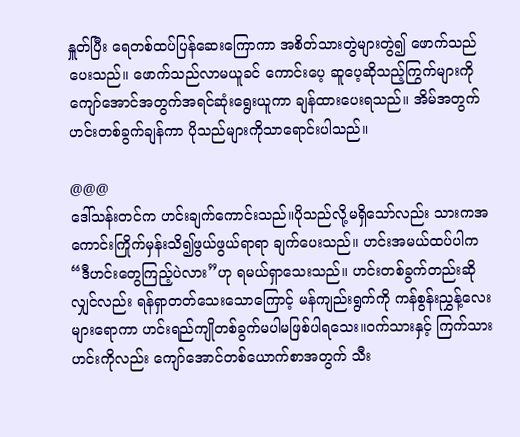နှူတ်ပြီး ရေတစ်ထပ်ပြန်ဆေးကြောကာ အစိတ်သားတွဲများတွဲ၍ ဖောက်သည်ပေးသည်။ ဖောက်သည်လာမယူခင် ကောင်းပေ့ ဆူပေ့ဆိုသည့်ကြွက်များကို ကျော်အောင်အတွက်အရင်ဆုံးရွေးယူကာ ချန်ထားပေးရသည်။ အိမ်အတွက် ဟင်းတစ်ခွက်ချန်ကာ ပိုသည်များကိုသာရောင်းပါသည်။

@@@
ဒေါ်သန်းတင်က ဟင်းချက်ကောင်းသည်။ပိုသည်လို့မရှိသော်လည်း သားကအကောင်းကြိုက်မှန်းသိ၍ဖွယ်ဖွယ်ရာရာ ချက်ပေးသည်။ ဟင်းအမယ်ထပ်ပါက “ဒီဟင်းတွေကြည့်ပဲလား”ဟု ရမယ်ရှာသေးသည်။ ဟင်းတစ်ခွက်တည်းဆိုလျှင်လည်း ရန်ရှာတတ်သေးသောကြောင့် မန်ကျည်းရွက်ကို ကန်စွန်းညွှန့်လေးများရောကာ ဟင်းရည်ကျိုတစ်ခွက်မပါမဖြစ်ပါရသေး။ဝက်သားနှင့် ကြက်သားဟင်းကိုလည်း ကျော်အောင်တစ်ယောက်စာအတွက် သီး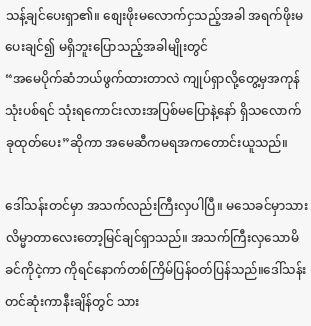သန့်ချင်ပေးရှာ၏။ စျေးဖိုးမလောက်ငှသည့်အခါ အရက်ဖိုးမပေးချင်၍ မရှိဘူးပြောသည့်အခါမျိုးတွင်
“အမေပိုက်ဆံဘယ်ဖွက်ထားတာလဲ ကျုပ်ရှာလို့တွေ့မှအကုန်သုံးပစ်ရင် သုံးရကောင်းလားအပြစ်မပြောနဲ့နော် ရှိသလောက်ခုထုတ်ပေး”ဆိုကာ အမေဆီကမရအကတောင်းယူသည်။

ဒေါ်သန်းတင်မှာ အသက်လည်းကြီးလှပါပြီ။ မသေခင်မှာသားလိမ္မာတာလေးတော့မြင်ချင်ရှာသည်။ အသက်ကြီးလှသောမိခင်ကိုငဲ့ကာ ကိုရင်နောက်တစ်ကြိမ်ပြန်ဝတ်ပြန်သည်။ဒေါ်သန်းတင်ဆုံးကာနီးချိန်တွင် သား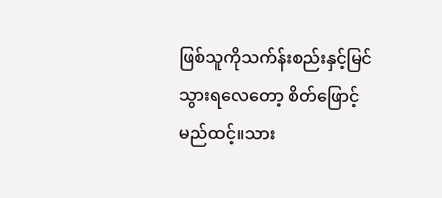ဖြစ်သူကိုသက်န်းစည်းနှင့်မြင်သွားရလေတော့ စိတ်ဖြောင့်မည်ထင့်။သား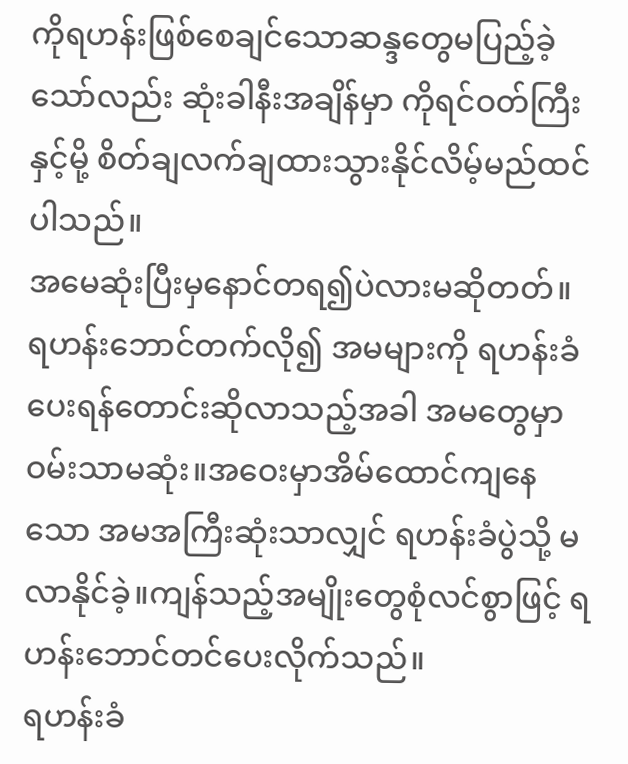ကိုရဟန်းဖြစ်စေချင်သောဆန္ဒတွေမပြည့်ခဲ့သော်လည်း ဆုံးခါနီးအချိန်မှာ ကိုရင်ဝတ်ကြီးနှင့်မို့ စိတ်ချလက်ချထားသွားနိုင်လိမ့်မည်ထင်ပါသည်။
အမေဆုံးပြီးမှနောင်တရ၍ပဲလားမဆိုတတ်။ ရဟန်းဘောင်တက်လို၍ အမများကို ရဟန်းခံပေးရန်တောင်းဆိုလာသည့်အခါ အမတွေမှာဝမ်းသာမဆုံး။အဝေးမှာအိမ်ထောင်ကျနေသော အမအကြီးဆုံးသာလျှင် ရဟန်းခံပွဲသို့ မလာနိုင်ခဲ့။ကျန်သည့်အမျိုးတွေစုံလင်စွာဖြင့် ရဟန်းဘောင်တင်ပေးလိုက်သည်။
ရဟန်းခံ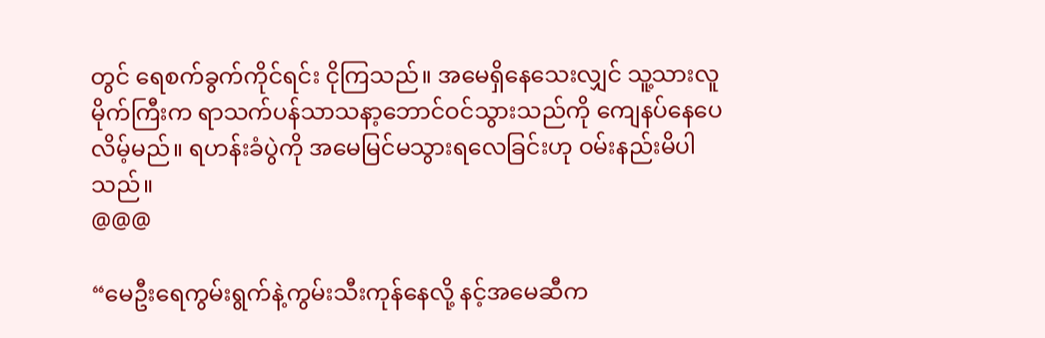တွင် ရေစက်ခွက်ကိုင်ရင်း ငိုကြသည်။ အမေရှိနေသေးလျှင် သူ့သားလူမိုက်ကြီးက ရာသက်ပန်သာသနာ့ဘောင်ဝင်သွားသည်ကို ကျေနပ်နေပေလိမ့်မည်။ ရဟန်းခံပွဲကို အမေမြင်မသွားရလေခြင်းဟု ဝမ်းနည်းမိပါသည်။
@@@

“မေဦးရေကွမ်းရွက်နဲ့ကွမ်းသီးကုန်နေလို့ နင့်အမေဆီက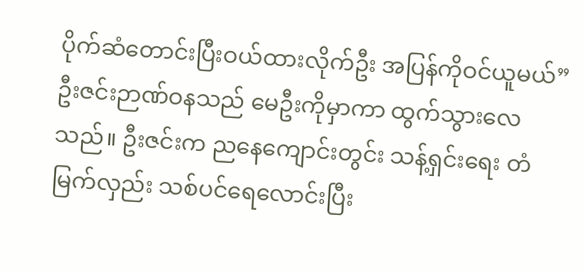ပိုက်ဆံတောင်းပြီးဝယ်ထားလိုက်ဦး အပြန်ကိုဝင်ယူမယ်”ဦးဇင်းဉာဏ်ဝနသည် မေဦးကိုမှာကာ ထွက်သွားလေသည်။ ဦးဇင်းက ညနေကျောင်းတွင်း သန့်ရှင်းရေး တံမြက်လှည်း သစ်ပင်ရေလောင်းပြီး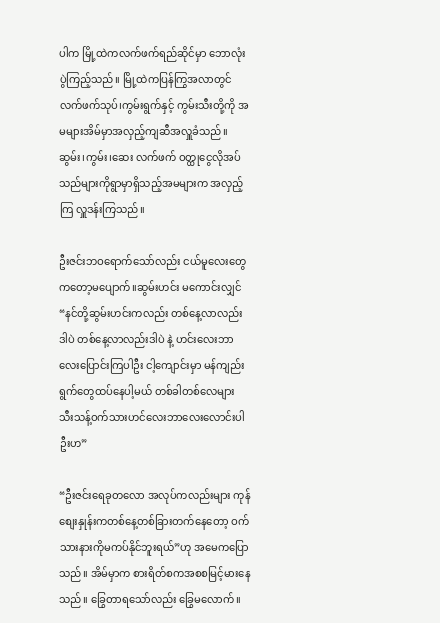ပါက မြို့ထဲကလက်ဖက်ရည်ဆိုင်မှာ ဘောလုံးပွဲကြည့်သည်။ မြို့ထဲကပြန်ကြွအလာတွင် လက်ဖက်သုပ်၊ကွမ်းရွက်နှင့် ကွမ်းသီးတို့ကို အမများအိမ်မှာအလှည့်ကျဆီအလှူခံသည်။ ဆွမ်း၊ကွမ်း၊ဆေး လက်ဖက် ဝတ္ထုငွေလိုအပ်သည်များကိုရွာမှာရှိသည့်အမများက အလှည့်ကြ လှူဒန်းကြသည်။

ဦးဇင်းဘဝရောက်သော်လည်း ငယ်မူလေးတွေကတော့မပျောက်။ဆွမ်းဟင်း မကောင်းလျှင်
“နင်တို့ဆွမ်းဟင်းကလည်း တစ်နေ့လာလည်းဒါပဲ တစ်နေ့လာလည်းဒါပဲ နဲ့ ဟင်းလေးဘာလေးပြောင်းကြပါဦး ငါ့ကျောင်းမှာ မန်ကျည်းရွက်တွေထပ်နေပါ့မယ် တစ်ခါတစ်လေများ သီးသန့်ဝက်သားဟင်လေးဘာလေးလောင်းပါဦးဟ”

“ဦးဇင်းရေခုတလော အလုပ်ကလည်းများ ကုန်စျေးနှုန်းကတစ်နေ့တစ်ခြားတက်နေတော့ ဝက်သားနားကိုမကပ်နိုင်ဘူးရယ်”ဟု အမေကပြောသည်။ အိမ်မှာက စားရိတ်စကအစစမြင့်မားနေသည်။ ခြွေတာရသော်လည်း ခြွေမလောက်။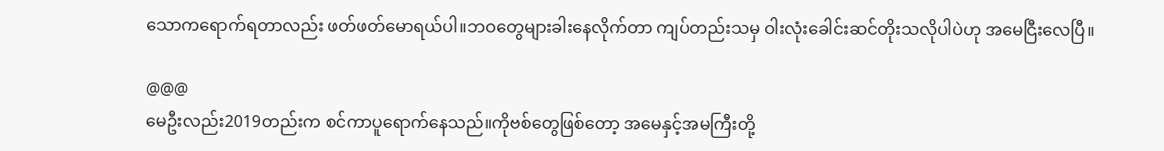သောကရောက်ရတာလည်း ဖတ်ဖတ်မောရယ်ပါ။ဘဝတွေများခါးနေလိုက်တာ ကျပ်တည်းသမှ ဝါးလုံးခေါင်းဆင်တိုးသလိုပါပဲဟု အမေငြီးလေပြီ။

@@@
မေဦးလည်း2019တည်းက စင်ကာပူရောက်နေသည်။ကိုဗစ်တွေဖြစ်တော့ အမေနှင့်အမကြီးတို့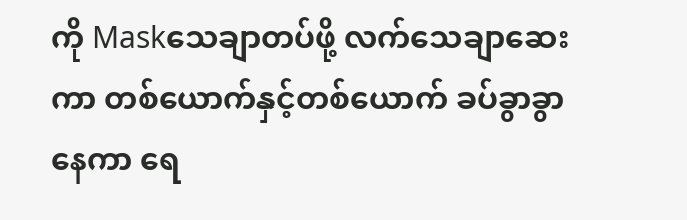ကို Maskသေချာတပ်ဖို့ လက်သေချာဆေးကာ တစ်ယောက်နှင့်တစ်ယောက် ခပ်ခွာခွာနေကာ ရေ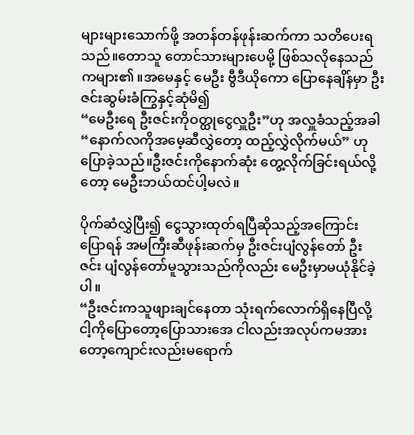များများသောက်ဖို့ အတန်တန်ဖုန်းဆက်ကာ သတိပေးရသည်။တောသူ တောင်သားများပေမို့ ဖြစ်သလိုနေသည်ကများ၏။အမေနှင့် မေဦး ဗွီဒီယိုကော ပြောနေချိန်မှာ ဦးဇင်းဆွမ်းခံကြွနှင့်ဆုံမိ၍
“မေဦးရေ ဦးဇင်းကိုဝတ္ထုငွေလှူဦး”ဟု အလှူခံသည့်အခါ
“နောက်လကိုအမေ့ဆီလွှဲတော့ ထည့်လွှဲလိုက်မယ်” ဟုပြောခဲ့သည်။ဦးဇင်းကိုနောက်ဆုံး တွေ့လိုက်ခြင်းရယ်လို့တော့ မေဦးဘယ်ထင်ပါ့မလဲ။

ပိုက်ဆံလွှဲပြီး၍ ငွေသွားထုတ်ရပြီဆိုသည့်အကြောင်းပြောရန် အမကြီးဆီဖုန်းဆက်မှ ဦးဇင်းပျံလွန်တော် ဦးဇင်း ပျံလွန်တော်မူသွားသည်ကိုလည်း မေဦးမှာမယုံနိုင်ခဲ့ပါ။
“ဦးဇင်းကသူဖျားချင်နေတာ သုံးရက်လောက်ရှိနေပြီလို့ငါ့ကိုပြောတော့ပြောသားအေ ငါလည်းအလုပ်ကမအားတော့ကျောင်းလည်းမရောက်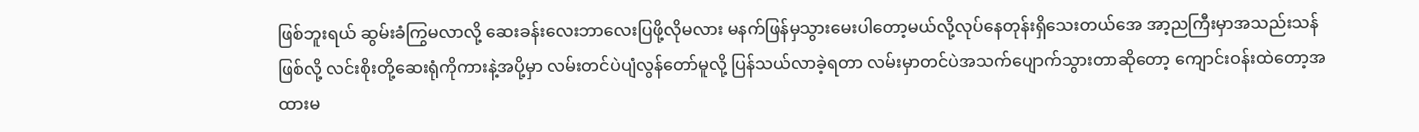ဖြစ်ဘူးရယ် ဆွမ်းခံကြွမလာလို့ ဆေးခန်းလေးဘာလေးပြဖို့လိုမလား မနက်ဖြန်မှသွားမေးပါတော့မယ်လို့လုပ်နေတုန်းရှိသေးတယ်အေ အာ့ညကြီးမှာအသည်းသန်ဖြစ်လို့ လင်းစိုးတို့ဆေးရုံကိုကားနဲ့အပို့မှာ လမ်းတင်ပဲပျံလွန်တော်မူလို့ ပြန်သယ်လာခဲ့ရတာ လမ်းမှာတင်ပဲအသက်ပျောက်သွားတာဆိုတော့ ကျောင်းဝန်းထဲတော့အထားမ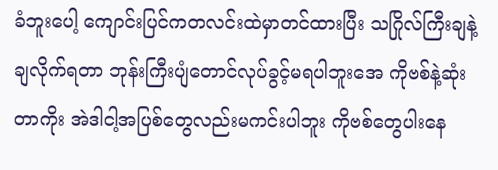ခံဘူးပေါ့ ကျောင်းပြင်ကတလင်းထဲမှာတင်ထားပြီး သဂြိုလ်ကြီးချနဲ့ချလိုက်ရတာ ဘုန်းကြီးပျံတောင်လုပ်ခွင့်မရပါဘူးအေ ကိုဗစ်နဲ့ဆုံးတာကိုး အဲဒါငါ့အပြစ်တွေလည်းမကင်းပါဘူး ကိုဗစ်တွေပါးနေ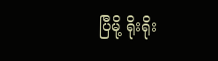ပြီမို့ ရိုးရိုး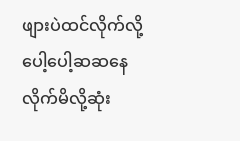ဖျားပဲထင်လိုက်လို့ ပေါ့ပေါ့ဆဆနေလိုက်မိလို့ဆုံး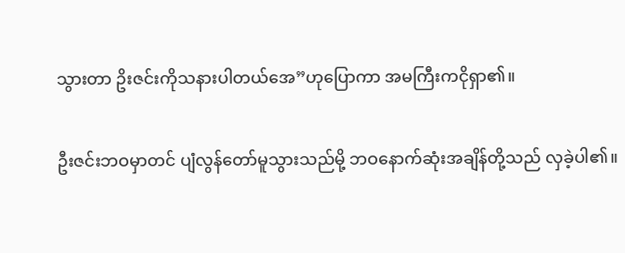သွားတာ ဥိးဇင်းကိုသနားပါတယ်အေ”ဟုပြောကာ အမကြီးကငိုရှာ၏။

ဦးဇင်းဘဝမှာတင် ပျံလွန်တော်မူသွားသည်မို့ ဘဝနောက်ဆုံးအချိန်တို့သည် လှခဲ့ပါ၏။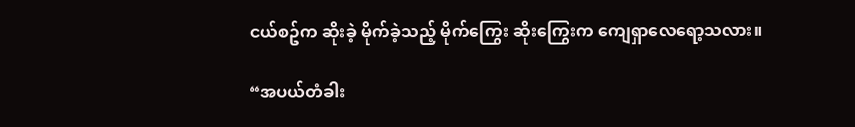ငယ်စဥ်က ဆိုးခဲ့ မိုက်ခဲ့သည့် မိုက်ကြွေး ဆိုးကြွေးက ကျေရှာလေရော့သလား။

“အပယ်တံခါး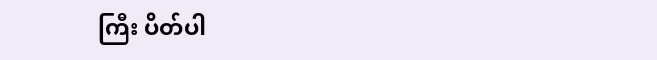ကြီး ပိတ်ပါ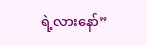ရဲ့လားနော်”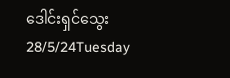ဒေါင်းရှင်သွေး
28/5/24Tuesday